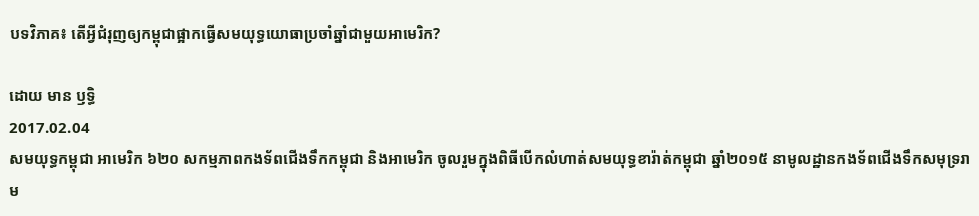បទវិភាគ៖ តើអ្វីជំរុញឲ្យកម្ពុជាផ្អាកធ្វើសមយុទ្ធយោធាប្រចាំឆ្នាំជាមួយអាមេរិក?

ដោយ មាន ឫទ្ធិ
2017.02.04
សមយុទ្ធកម្ពុជា អាមេរិក ៦២០ សកម្មភាពកងទ័ពជើងទឹកកម្ពុជា និងអាមេរិក ចូលរួមក្នុងពិធីបើកលំហាត់សមយុទ្ធខារ៉ាត់កម្ពុជា ឆ្នាំ២០១៥ នាមូលដ្ឋានកងទ័ពជើងទឹកសមុទ្ររាម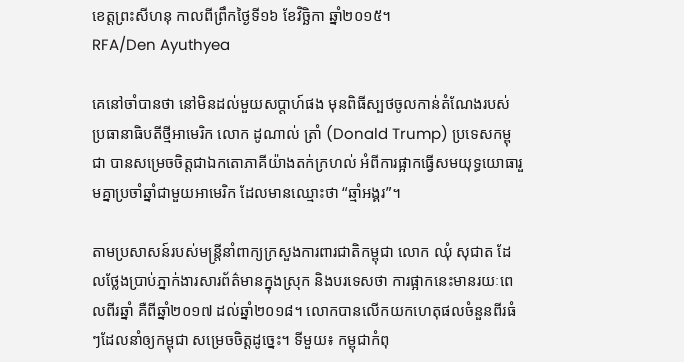ខេត្តព្រះសីហនុ កាលពីព្រឹកថ្ងៃទី១៦ ខែវិច្ឆិកា ឆ្នាំ២០១៥។
RFA/Den Ayuthyea

គេនៅចាំបានថា នៅមិនដល់មួយសប្ដាហ៍ផង មុនពិធីស្បថចូលកាន់តំណែងរបស់ប្រធានាធិបតីថ្មីអាមេរិក លោក ដូណាល់ ត្រាំ (Donald Trump) ប្រទេសកម្ពុជា បានសម្រេចចិត្តជាឯកតោភាគីយ៉ាងតក់ក្រហល់ អំពីការផ្អាកធ្វើសមយុទ្ធយោធារួមគ្នាប្រចាំឆ្នាំជាមួយអាមេរិក ដែលមានឈ្មោះថា “ឆ្មាំអង្គរ”។

តាមប្រសាសន៍របស់មន្ត្រីនាំពាក្យក្រសួងការពារជាតិកម្ពុជា លោក ឈុំ សុជាត ដែលថ្លែងប្រាប់ភ្នាក់ងារសារព័ត៌មានក្នុងស្រុក និងបរទេសថា ការផ្អាកនេះមានរយៈពេលពីរឆ្នាំ គឺពីឆ្នាំ២០១៧ ដល់ឆ្នាំ២០១៨។ លោកបានលើកយកហេតុផលចំនួនពីរធំៗដែលនាំឲ្យកម្ពុជា សម្រេចចិត្តដូច្នេះ។ ទីមួយ៖ កម្ពុជាកំពុ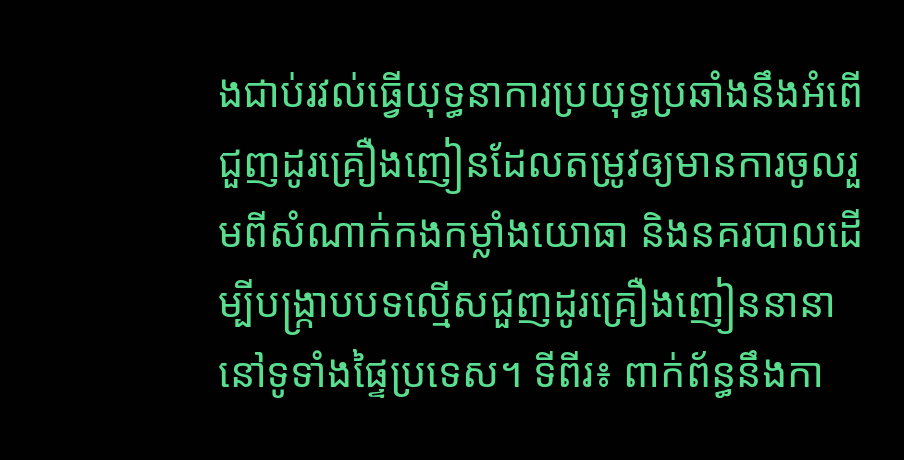ងជាប់រវល់ធ្វើយុទ្ធនាការប្រយុទ្ធប្រឆាំងនឹងអំពើជួញដូរគ្រឿងញៀនដែលតម្រូវឲ្យមានការចូលរួមពីសំណាក់កងកម្លាំងយោធា និងនគរបាលដើម្បីបង្ក្រាបបទល្មើសជួញដូរគ្រឿងញៀននានា នៅទូទាំងផ្ទៃប្រទេស។ ទីពីរ៖ ពាក់ព័ន្ធនឹងកា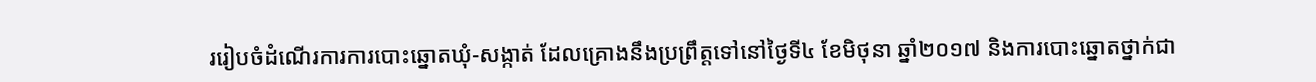ររៀបចំដំណើរការការបោះឆ្នោតឃុំ-សង្កាត់ ដែលគ្រោងនឹងប្រព្រឹត្តទៅនៅថ្ងៃទី៤ ខែមិថុនា ឆ្នាំ២០១៧ និងការបោះឆ្នោតថ្នាក់ជា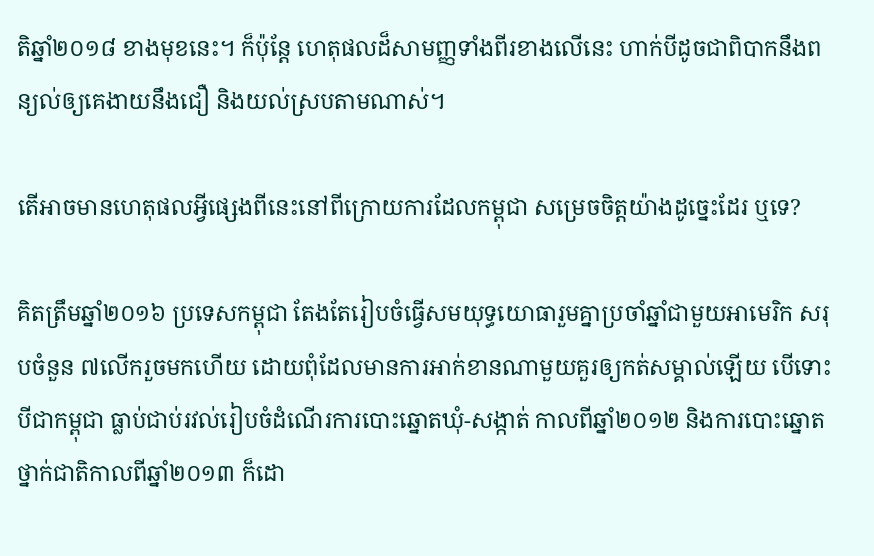តិឆ្នាំ២០១៨ ខាងមុខនេះ។ ក៏ប៉ុន្តែ ហេតុផលដ៏សាមញ្ញទាំងពីរខាងលើនេះ ហាក់បីដូចជាពិបាកនឹងពន្យល់ឲ្យគេងាយនឹងជឿ និងយល់ស្របតាមណាស់។

តើអាចមានហេតុផលអ្វីផ្សេងពីនេះនៅពីក្រោយការដែលកម្ពុជា សម្រេចចិត្តយ៉ាងដូច្នេះដែរ ឬទេ?

គិតត្រឹមឆ្នាំ២០១៦ ប្រទេសកម្ពុជា តែងតែរៀបចំធ្វើសមយុទ្ធយោធារួមគ្នាប្រចាំឆ្នាំជាមួយអាមេរិក សរុបចំនួន ៧លើករួចមកហើយ ដោយពុំដែលមានការអាក់ខានណាមួយគួរឲ្យកត់សម្គាល់ឡើយ បើទោះបីជាកម្ពុជា ធ្លាប់ជាប់រវល់រៀបចំដំណើរការបោះឆ្នោតឃុំ-សង្កាត់ កាលពីឆ្នាំ២០១២ និងការបោះឆ្នោតថ្នាក់ជាតិកាលពីឆ្នាំ២០១៣ ក៏ដោ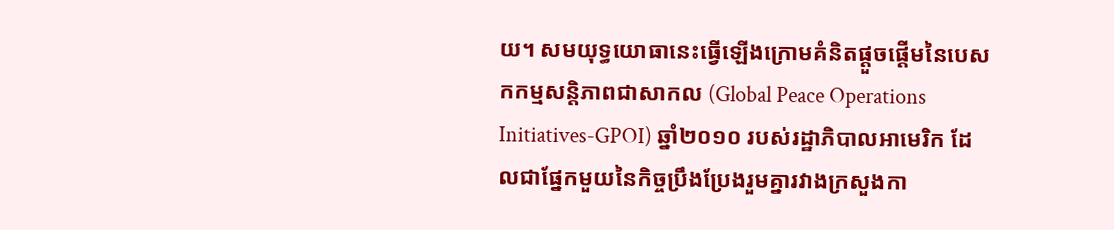យ។ សមយុទ្ធយោធានេះធ្វើឡើងក្រោមគំនិតផ្ដួចផ្ដើមនៃបេសកកម្មសន្តិភាពជាសាកល (Global Peace Operations Initiatives-GPOI) ឆ្នាំ២០១០ របស់រដ្ឋាភិបាលអាមេរិក ដែលជាផ្នែកមួយនៃកិច្ចប្រឹងប្រែងរួមគ្នារវាងក្រសួងកា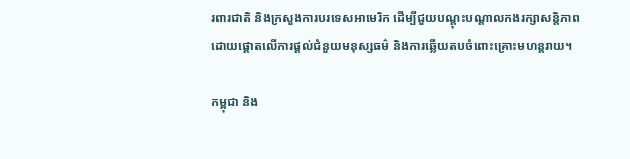រពារជាតិ និងក្រសួងការបរទេសអាមេរិក ដើម្បីជួយបណ្ដុះបណ្ដាលកងរក្សាសន្តិភាព ដោយផ្ដោតលើការផ្ដល់ជំនួយមនុស្សធម៌ និងការឆ្លើយតបចំពោះគ្រោះមហន្តរាយ។

កម្ពុជា និង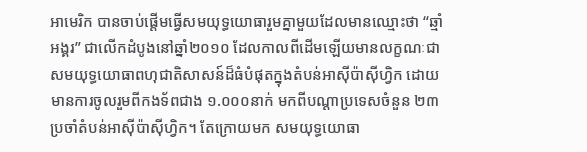អាមេរិក បានចាប់ផ្ដើមធ្វើសមយុទ្ធយោធារួមគ្នាមួយដែលមានឈ្មោះថា “ឆ្មាំអង្គរ” ជាលើកដំបូងនៅឆ្នាំ២០១០ ដែលកាលពីដើមឡើយមានលក្ខណៈជាសមយុទ្ធយោធាពហុជាតិសាសន៍ដ៏ធំបំផុតក្នុងតំបន់អាស៊ីប៉ាស៊ីហ្វិក ដោយមានការចូលរួមពីកងទ័ពជាង ១.០០០នាក់ មកពីបណ្ដាប្រទេសចំនួន ២៣ ប្រចាំតំបន់អាស៊ីប៉ាស៊ីហ្វិក។ តែក្រោយមក សមយុទ្ធយោធា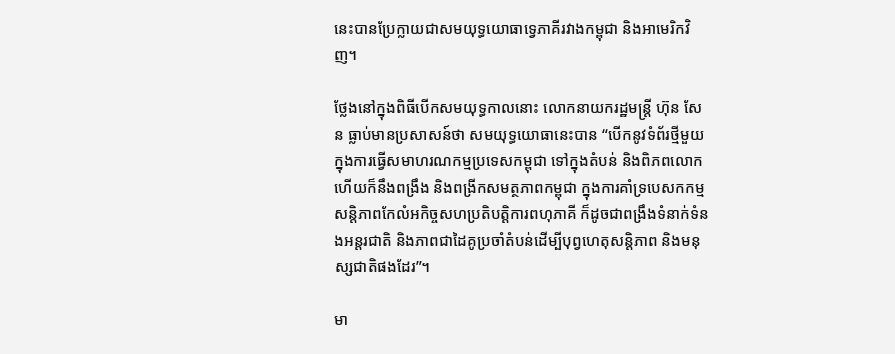នេះបានប្រែក្លាយជាសមយុទ្ធយោធាទ្វេភាគីរវាងកម្ពុជា និងអាមេរិកវិញ។

ថ្លែងនៅក្នុងពិធីបើកសមយុទ្ធកាលនោះ លោកនាយករដ្ឋមន្ត្រី ហ៊ុន សែន ធ្លាប់មានប្រសាសន៍ថា សមយុទ្ធយោធានេះបាន “បើកនូវទំព័រថ្មីមួយក្នុងការធ្វើសមាហរណកម្មប្រទេសកម្ពុជា ទៅក្នុងតំបន់ និងពិភពលោក ហើយក៏នឹងពង្រឹង និងពង្រីកសមត្ថភាពកម្ពុជា ក្នុងការគាំទ្របេសកកម្មសន្តិភាពកែលំអកិច្ចសហប្រតិបត្តិការពហុភាគី ក៏ដូចជាពង្រឹងទំនាក់ទំនងអន្តរជាតិ និងភាពជាដៃគូប្រចាំតំបន់ដើម្បីបុព្វហេតុសន្តិភាព និងមនុស្សជាតិផងដែរ”។

មា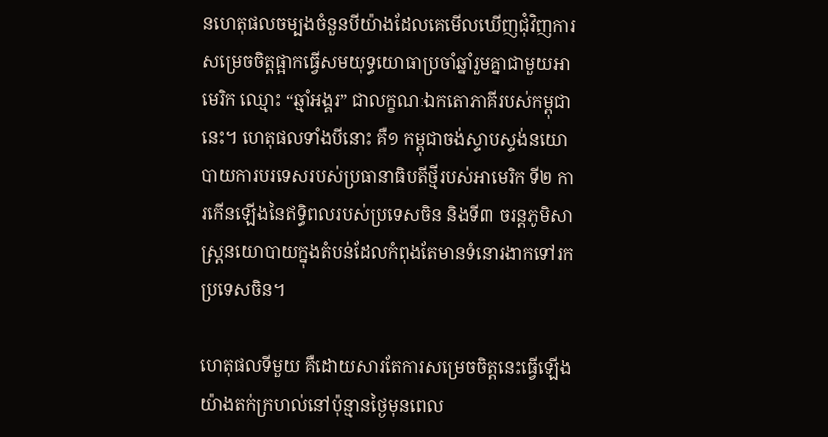នហេតុផលចម្បងចំនួនបីយ៉ាងដែលគេមើលឃើញជុំវិញការសម្រេចចិត្តផ្អាកធ្វើសមយុទ្ធយោធាប្រចាំឆ្នាំរួមគ្នាជាមួយអាមេរិក ឈ្មោះ “ឆ្មាំអង្គរ” ជាលក្ខណៈឯកតោភាគីរបស់កម្ពុជានេះ។ ហេតុផលទាំងបីនោះ គឺ១ កម្ពុជាចង់ស្ទាបស្ទង់នយោបាយការបរទេសរបស់ប្រធានាធិបតីថ្មីរបស់អាមេរិក ទី២ ការកើនឡើងនៃឥទ្ធិពលរបស់ប្រទេសចិន និងទី៣ ចរន្តភូមិសាស្ត្រនយោបាយក្នុងតំបន់ដែលកំពុងតែមានទំនោរងាកទៅរកប្រទេសចិន។

ហេតុផលទីមួយ គឺដោយសារតែការសម្រេចចិត្តនេះធ្វើឡើងយ៉ាងតក់ក្រហល់នៅប៉ុន្មានថ្ងៃមុនពេល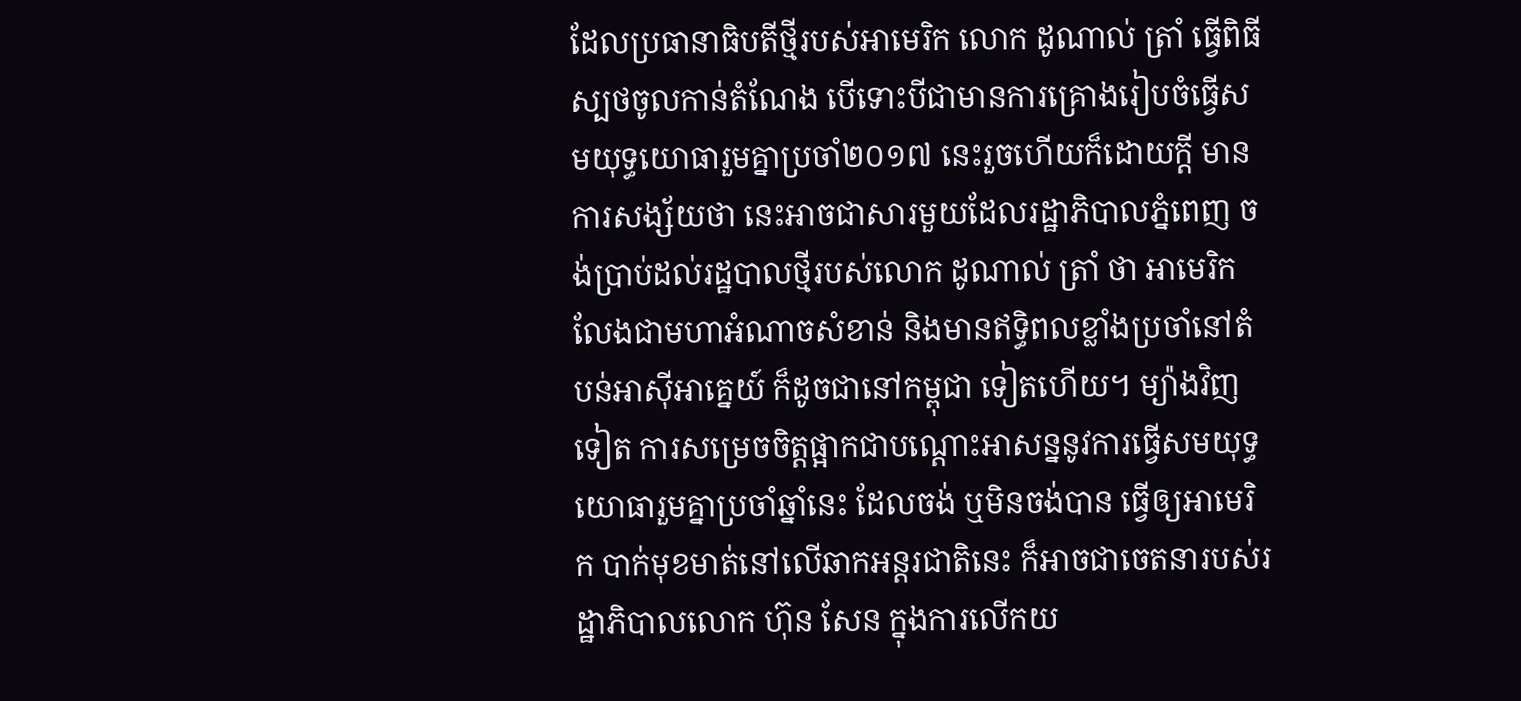ដែលប្រធានាធិបតីថ្មីរបស់អាមេរិក លោក ដូណាល់ ត្រាំ ធ្វើពិធីស្បថចូលកាន់តំណែង បើទោះបីជាមានការគ្រោងរៀបចំធ្វើសមយុទ្ធយោធារួមគ្នាប្រចាំ២០១៧ នេះរួចហើយក៏ដោយក្ដី មានការសង្ស័យថា នេះអាចជាសារមួយដែលរដ្ឋាភិបាលភ្នំពេញ ចង់ប្រាប់ដល់រដ្ឋបាលថ្មីរបស់លោក ដូណាល់ ត្រាំ ថា អាមេរិកលែងជាមហាអំណាចសំខាន់ និងមានឥទ្ធិពលខ្លាំងប្រចាំនៅតំបន់អាស៊ីអាគ្នេយ៍ ក៏ដូចជានៅកម្ពុជា ទៀតហើយ។ ម្យ៉ាងវិញទៀត ការសម្រេចចិត្តផ្អាកជាបណ្ដោះអាសន្ននូវការធ្វើសមយុទ្ធយោធារួមគ្នាប្រចាំឆ្នាំនេះ ដែលចង់ ឬមិនចង់បាន ធ្វើឲ្យអាមេរិក បាក់មុខមាត់នៅលើឆាកអន្តរជាតិនេះ ក៏អាចជាចេតនារបស់រដ្ឋាភិបាលលោក ហ៊ុន សែន ក្នុងការលើកយ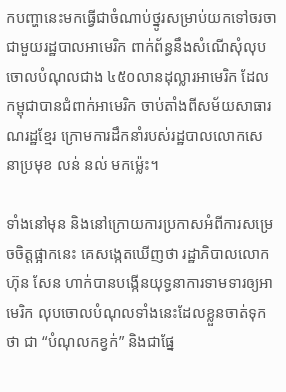កបញ្ហានេះមកធ្វើជាចំណាប់ថ្នូរសម្រាប់យកទៅចរចាជាមួយរដ្ឋបាលអាមេរិក ពាក់ព័ន្ធនឹងសំណើសុំលុបចោលបំណុលជាង ៤៥០លានដុល្លារអាមេរិក ដែលកម្ពុជាបានជំពាក់អាមេរិក ចាប់តាំងពីសម័យសាធារណរដ្ឋខ្មែរ ក្រោមការដឹកនាំរបស់រដ្ឋបាលលោកសេនាប្រមុខ លន់ នល់ មកម្ល៉េះ។

ទាំងនៅមុន និងនៅក្រោយការប្រកាសអំពីការសម្រេចចិត្តផ្អាកនេះ គេសង្កេតឃើញថា រដ្ឋាភិបាលលោក ហ៊ុន សែន ហាក់បានបង្កើនយុទ្ធនាការទាមទារឲ្យអាមេរិក លុបចោលបំណុលទាំងនេះដែលខ្លួនចាត់ទុកថា ជា “បំណុលកខ្វក់” និងជាផ្នែ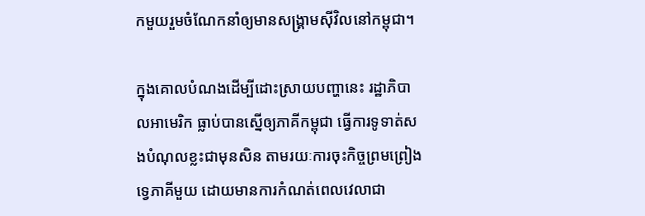កមួយរួមចំណែកនាំឲ្យមានសង្គ្រាមស៊ីវិលនៅកម្ពុជា។

ក្នុងគោលបំណងដើម្បីដោះស្រាយបញ្ហានេះ រដ្ឋាភិបាលអាមេរិក ធ្លាប់បានស្នើឲ្យភាគីកម្ពុជា ធ្វើការទូទាត់សងបំណុលខ្លះជាមុនសិន តាមរយៈការចុះកិច្ចព្រមព្រៀងទ្វេភាគីមួយ ដោយមានការកំណត់ពេលវេលាជា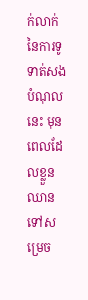ក់លាក់នៃការទូទាត់សងបំណុលនេះ មុនពេលដែលខ្លួនឈានទៅសម្រេច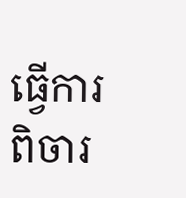ធ្វើការពិចារ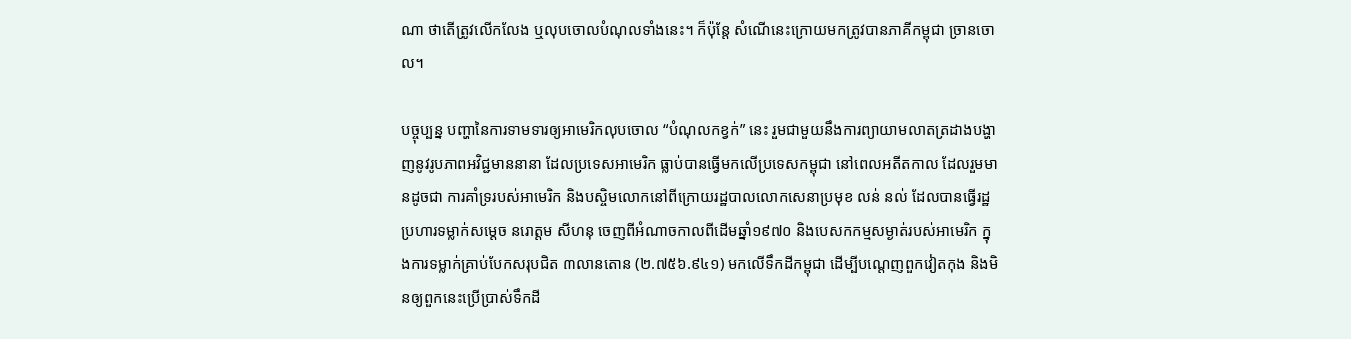ណា ថាតើត្រូវលើកលែង ឬលុបចោលបំណុលទាំងនេះ។ ក៏ប៉ុន្តែ សំណើនេះក្រោយមកត្រូវបានភាគីកម្ពុជា ច្រានចោល។

បច្ចុប្បន្ន បញ្ហានៃការទាមទារឲ្យអាមេរិកលុបចោល “បំណុលកខ្វក់” នេះ រួមជាមួយនឹងការព្យាយាមលាតត្រដាងបង្ហាញនូវរូបភាពអវិជ្ជមាននានា ដែលប្រទេសអាមេរិក ធ្លាប់បានធ្វើមកលើប្រទេសកម្ពុជា នៅពេលអតីតកាល ដែលរួមមានដូចជា ការគាំទ្ររបស់អាមេរិក និងបស្ចិមលោកនៅពីក្រោយរដ្ឋបាលលោកសេនាប្រមុខ លន់ នល់ ដែលបានធ្វើរដ្ឋប្រហារទម្លាក់សម្ដេច នរោត្តម សីហនុ ចេញពីអំណាចកាលពីដើមឆ្នាំ១៩៧០ និងបេសកកម្មសម្ងាត់របស់អាមេរិក ក្នុងការទម្លាក់គ្រាប់បែកសរុបជិត ៣លានតោន (២.៧៥៦.៩៤១) មកលើទឹកដីកម្ពុជា ដើម្បីបណ្ដេញពួកវៀតកុង និងមិនឲ្យពួកនេះប្រើប្រាស់ទឹកដី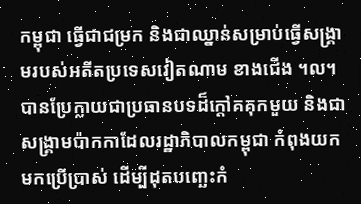កម្ពុជា ធ្វើជាជម្រក និងជាឈ្នាន់សម្រាប់ធ្វើសង្គ្រាមរបស់អតីតប្រទេសវៀតណាម ខាងជើង ។ល។ បានប្រែក្លាយជាប្រធានបទដ៏ក្ដៅគគុកមួយ និងជាសង្គ្រាមប៉ាកកាដែលរដ្ឋាភិបាលកម្ពុជា កំពុងយកមកប្រើប្រាស់ ដើម្បីដុតបញ្ឆេះកំ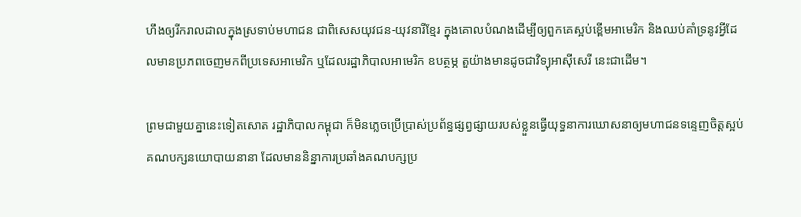ហឹងឲ្យរីករាលដាលក្នុងស្រទាប់មហាជន ជាពិសេសយុវជន-យុវនារីខ្មែរ ក្នុងគោលបំណងដើម្បីឲ្យពួកគេស្អប់ខ្ពើមអាមេរិក និងឈប់គាំទ្រនូវអ្វីដែលមានប្រភពចេញមកពីប្រទេសអាមេរិក ឬដែលរដ្ឋាភិបាលអាមេរិក ឧបត្ថម្ភ តួយ៉ាងមានដូចជាវិទ្យុអាស៊ីសេរី នេះជាដើម។

ព្រមជាមួយគ្នានេះទៀតសោត រដ្ឋាភិបាលកម្ពុជា ក៏មិនភ្លេចប្រើប្រាស់ប្រព័ន្ធផ្សព្វផ្សាយរបស់ខ្លួនធ្វើយុទ្ធនាការឃោសនាឲ្យមហាជនទន្ទេញចិត្តស្អប់គណបក្សនយោបាយនានា ដែលមាននិន្នាការប្រឆាំងគណបក្សប្រ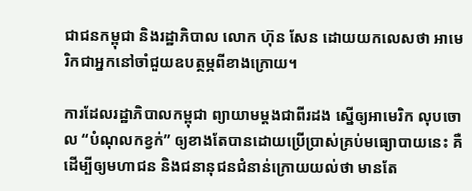ជាជនកម្ពុជា និងរដ្ឋាភិបាល លោក ហ៊ុន សែន ដោយយកលេសថា អាមេរិកជាអ្នកនៅចាំជួយឧបត្ថម្ភពីខាងក្រោយ។

ការដែលរដ្ឋាភិបាលកម្ពុជា ព្យាយាមម្តងជាពីរដង ស្នើឲ្យអាមេរិក លុបចោល “បំណុលកខ្វក់” ឲ្យខាងតែបានដោយប្រើប្រាស់គ្រប់មធ្យោបាយនេះ គឺដើម្បីឲ្យមហាជន និងជនានុជនជំនាន់ក្រោយយល់ថា មានតែ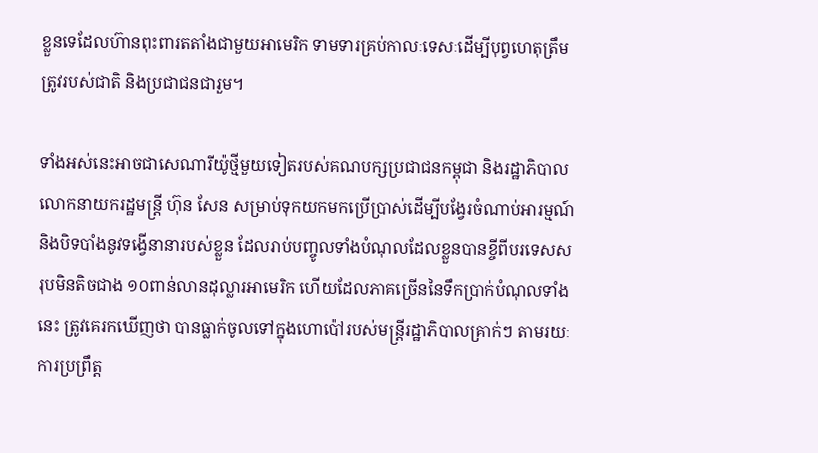ខ្លួនទេដែលហ៊ានពុះពារតតាំងជាមួយអាមេរិក ទាមទារគ្រប់កាលៈទេសៈដើម្បីបុព្វហេតុត្រឹមត្រូវរបស់ជាតិ និងប្រជាជនជារួម។

ទាំងអស់នេះអាចជាសេណារីយ៉ូថ្មីមួយទៀតរបស់គណបក្សប្រជាជនកម្ពុជា និងរដ្ឋាភិបាលលោកនាយករដ្ឋមន្ត្រី ហ៊ុន សែន សម្រាប់ទុកយកមកប្រើប្រាស់ដើម្បីបង្វែរចំណាប់អារម្មណ៍ និងបិទបាំងនូវទង្វើនានារបស់ខ្លួន ដែលរាប់បញ្ចូលទាំងបំណុលដែលខ្លួនបានខ្ចីពីបរទេសសរុបមិនតិចជាង ១០ពាន់លានដុល្លារអាមេរិក ហើយដែលភាគច្រើននៃទឹកប្រាក់បំណុលទាំងនេះ ត្រូវគេរកឃើញថា បានធ្លាក់ចូលទៅក្នុងហោប៉ៅរបស់មន្ត្រីរដ្ឋាភិបាលគ្រាក់ៗ តាមរយៈការប្រព្រឹត្ត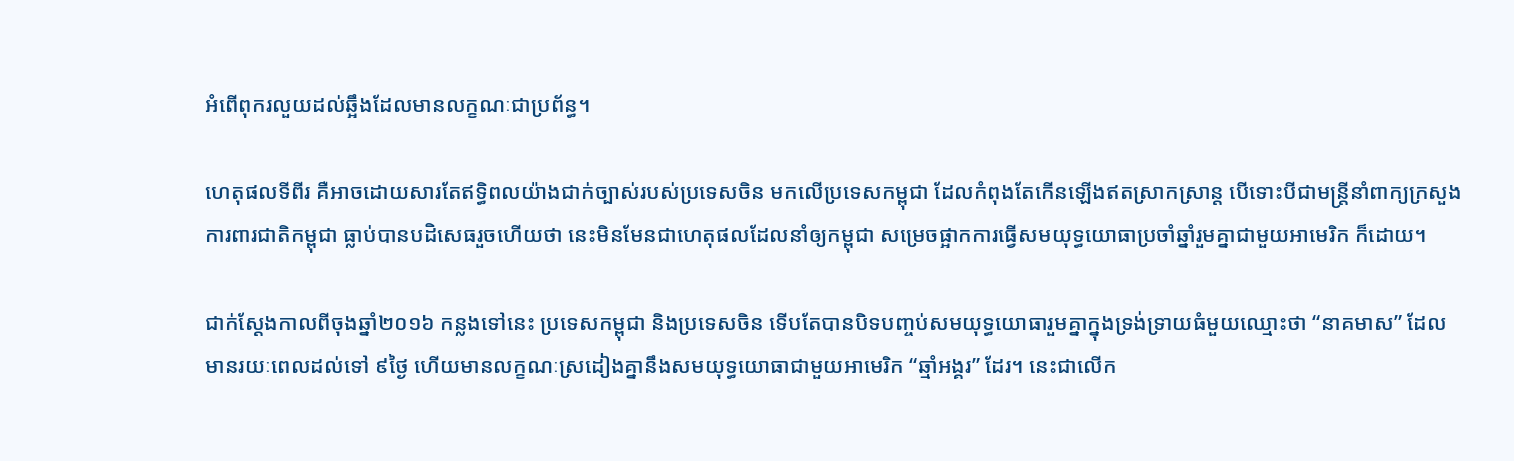អំពើពុករលួយដល់ឆ្អឹងដែលមានលក្ខណៈជាប្រព័ន្ធ។

ហេតុផលទីពីរ គឺអាចដោយសារតែឥទ្ធិពលយ៉ាងជាក់ច្បាស់របស់ប្រទេសចិន មកលើប្រទេសកម្ពុជា ដែលកំពុងតែកើនឡើងឥតស្រាកស្រាន្ត បើទោះបីជាមន្ត្រីនាំពាក្យក្រសួងការពារជាតិកម្ពុជា ធ្លាប់បានបដិសេធរួចហើយថា នេះមិនមែនជាហេតុផលដែលនាំឲ្យកម្ពុជា សម្រេចផ្អាកការធ្វើសមយុទ្ធយោធាប្រចាំឆ្នាំរួមគ្នាជាមួយអាមេរិក ក៏ដោយ។

ជាក់ស្ដែងកាលពីចុងឆ្នាំ២០១៦ កន្លងទៅនេះ ប្រទេសកម្ពុជា និងប្រទេសចិន ទើបតែបានបិទបញ្ចប់សមយុទ្ធយោធារួមគ្នាក្នុងទ្រង់ទ្រាយធំមួយឈ្មោះថា “នាគមាស” ដែលមានរយៈពេលដល់ទៅ ៩ថ្ងៃ ហើយមានលក្ខណៈស្រដៀងគ្នានឹងសមយុទ្ធយោធាជាមួយអាមេរិក “ឆ្មាំអង្គរ” ដែរ។ នេះជាលើក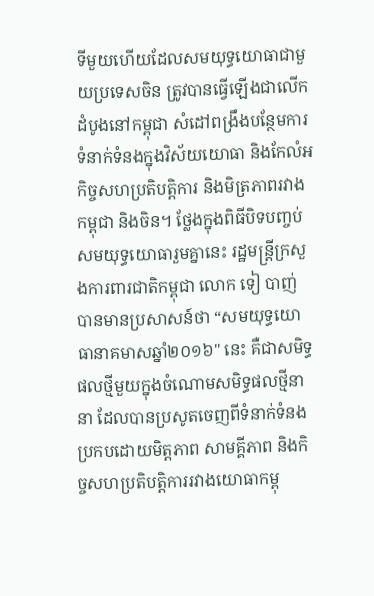ទីមួយហើយដែលសមយុទ្ធយោធាជាមួយប្រទេសចិន ត្រូវបានធ្វើឡើងជាលើកដំបូងនៅកម្ពុជា សំដៅពង្រឹងបន្ថែមការទំនាក់ទំនងក្នុងវិស័យយោធា និងកែលំអកិច្ចសហប្រតិបត្តិការ និងមិត្រភាពរវាងកម្ពុជា និងចិន។ ថ្លែងក្នុងពិធីបិទបញ្ចប់សមយុទ្ធយោធារួមគ្នានេះ រដ្ឋមន្ត្រីក្រសួងការពារជាតិកម្ពុជា លោក ទៀ បាញ់ បានមានប្រសាសន៍ថា “សមយុទ្ធយោធានាគមាសឆ្នាំ២០១៦" នេះ គឺជាសមិទ្ធផលថ្មីមួយក្នុងចំណោមសមិទ្ធផលថ្មីនានា ដែលបានប្រសូតចេញពីទំនាក់ទំនងប្រកបដោយមិត្តភាព សាមគ្គីភាព និងកិច្ចសហប្រតិបត្តិការរវាងយោធាកម្ពុ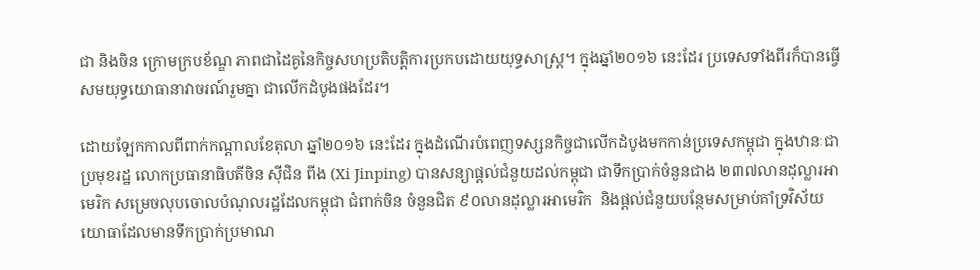ជា និងចិន ក្រោមក្របខ័ណ្ឌ ភាពជាដៃគូនៃកិច្ចសហប្រតិបត្តិការប្រកបដោយយុទ្ធសាស្ត្រ។ ក្នុងឆ្នាំ២០១៦ នេះដែរ ប្រទេសទាំងពីរក៏បានធ្វើសមយុទ្ធយោធានាវាចរណ៍រួមគ្នា ជាលើកដំបូងផងដែរ។

ដោយឡែកកាលពីពាក់កណ្ដាលខែតុលា ឆ្នាំ២០១៦ នេះដែរ ក្នុងដំណើរបំពេញទស្សនកិច្ចជាលើកដំបូងមកកាន់ប្រទេសកម្ពុជា ក្នុងឋានៈជាប្រមុខរដ្ឋ លោកប្រធានាធិបតីចិន ស៊ីជិន ពីង (Xi Jinping) បានសន្យាផ្ដល់ជំនួយដល់កម្ពុជា ជាទឹកប្រាក់ចំនួនជាង ២៣៧លានដុល្លារអាមេរិក សម្រេចលុបចោលបំណុលរដ្ឋដែលកម្ពុជា ជំពាក់ចិន ចំនួនជិត ៩០លានដុល្លារអាមេរិក  និងផ្ដល់ជំនួយបន្ថែមសម្រាប់គាំទ្រវិស័យយោធាដែលមានទឹកប្រាក់ប្រមាណ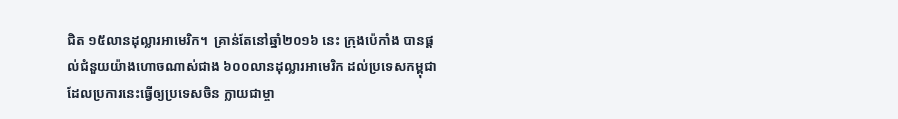ជិត ១៥លានដុល្លារអាមេរិក។  គ្រាន់តែនៅឆ្នាំ២០១៦ នេះ ក្រុងប៉េកាំង បានផ្ដល់ជំនួយយ៉ាងហោចណាស់ជាង ៦០០លានដុល្លារអាមេរិក ដល់ប្រទេសកម្ពុជា ដែលប្រការនេះធ្វើឲ្យប្រទេសចិន ក្លាយជាម្ចា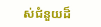ស់ជំនួយដ៏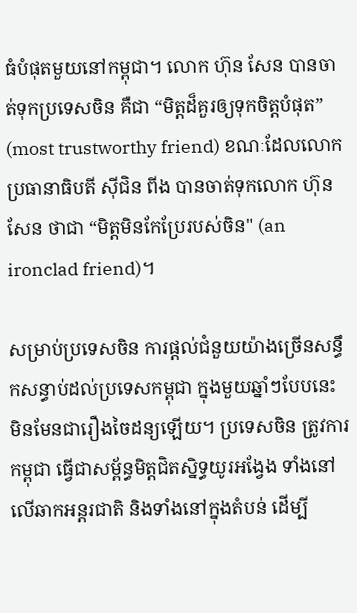ធំបំផុតមួយនៅកម្ពុជា។ លោក ហ៊ុន សែន បានចាត់ទុកប្រទេសចិន គឺជា “មិត្តដ៏គួរឲ្យទុកចិត្តបំផុត” (most trustworthy friend) ខណៈដែលលោកប្រធានាធិបតី ស៊ីជិន ពីង បានចាត់ទុកលោក ហ៊ុន  សែន ថាជា “មិត្តមិនកែប្រែរបស់ចិន" (an ironclad friend)។

សម្រាប់ប្រទេសចិន ការផ្ដល់ជំនួយយ៉ាងច្រើនសន្ធឹកសន្ធាប់ដល់ប្រទេសកម្ពុជា ក្នុងមួយឆ្នាំៗបែបនេះ មិនមែនជារឿងចៃដន្យឡើយ។ ប្រទេសចិន ត្រូវការកម្ពុជា ធ្វើជាសម្ព័ន្ធមិត្តជិតស្និទ្ធយូរអង្វែង ទាំងនៅលើឆាកអន្តរជាតិ និងទាំងនៅក្នុងតំបន់ ដើម្បី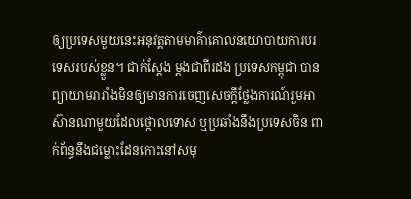ឲ្យប្រទេសមួយនេះអនុវត្តតាមមាគ៌ាគោលនយោបាយការបរទេសរបស់ខ្លួន។ ជាក់ស្ដែង ម្ដងជាពីរដង ប្រទេសកម្ពុជា បានព្យាយាមរារាំងមិនឲ្យមានការចេញសេចក្ដីថ្លែងការណ៍រួមអាស៊ានណាមួយដែលថ្កោលទោស ឬប្រឆាំងនឹងប្រទេសចិន ពាក់ព័ន្ធនឹងជម្លោះដែនកោះនៅសមុ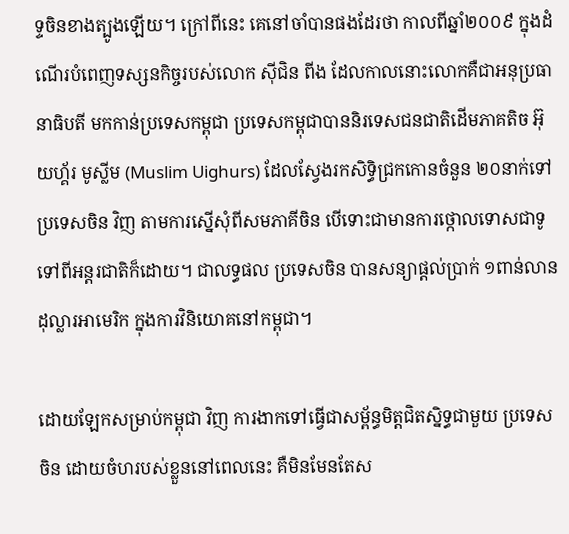ទ្ទចិនខាងត្បូងឡើយ។ ក្រៅពីនេះ គេនៅចាំបានផងដែរថា កាលពីឆ្នាំ២០០៩ ក្នុងដំណើរបំពេញទស្សនកិច្ចរបស់លោក ស៊ីជិន ពីង ដែលកាលនោះលោកគឺជាអនុប្រធានាធិបតី មកកាន់ប្រទេសកម្ពុជា ប្រទេសកម្ពុជាបាននិរទេសជនជាតិដើមភាគតិច អ៊ុយហ្គ័រ មូស្លីម (Muslim Uighurs) ដែលស្វែងរកសិទ្ធិជ្រកកោនចំនួន ២០នាក់ទៅប្រទេសចិន វិញ តាមការស្នើសុំពីសមភាគីចិន បើទោះជាមានការថ្កោលទោសជាទូទៅពីអន្តរជាតិក៏ដោយ។ ជាលទ្ធផល ប្រទេសចិន បានសន្យាផ្ដល់ប្រាក់ ១ពាន់លានដុល្លារអាមេរិក ក្នុងការវិនិយោគនៅកម្ពុជា។

ដោយឡែកសម្រាប់កម្ពុជា វិញ ការងាកទៅធ្វើជាសម្ព័ន្ធមិត្តជិតស្និទ្ធជាមួយ ប្រទេសចិន ដោយចំហរបស់ខ្លួននៅពេលនេះ គឺមិនមែនតែស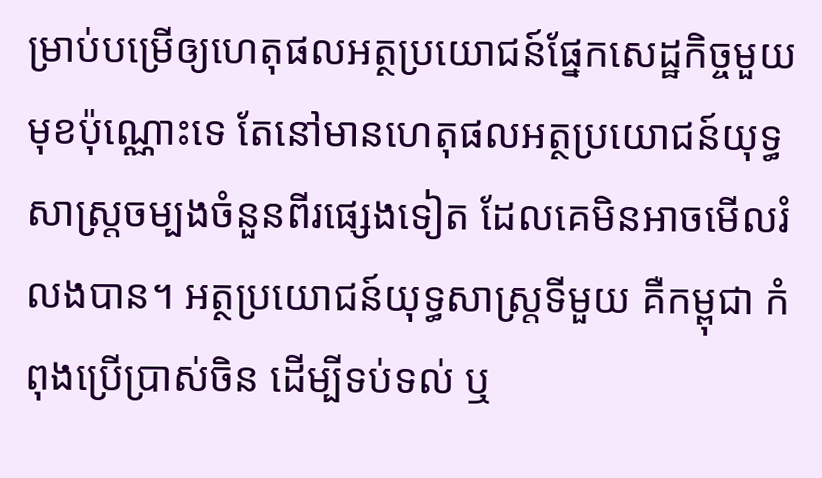ម្រាប់បម្រើឲ្យហេតុផលអត្ថប្រយោជន៍ផ្នែកសេដ្ឋកិច្ចមួយមុខប៉ុណ្ណោះទេ តែនៅមានហេតុផលអត្ថប្រយោជន៍យុទ្ធសាស្ត្រចម្បងចំនួនពីរផ្សេងទៀត ដែលគេមិនអាចមើលរំលងបាន។ អត្ថប្រយោជន៍យុទ្ធសាស្ត្រទីមួយ គឺកម្ពុជា កំពុងប្រើប្រាស់ចិន ដើម្បីទប់ទល់ ឬ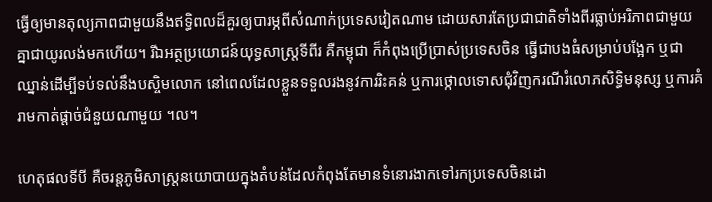ធ្វើឲ្យមានតុល្យភាពជាមួយនឹងឥទ្ធិពលដ៏គួរឲ្យបារម្ភពីសំណាក់ប្រទេសវៀតណាម ដោយសារតែប្រជាជាតិទាំងពីរធ្លាប់អរិភាពជាមួយគ្នាជាយូរលង់មកហើយ។ រីឯអត្ថប្រយោជន៍យុទ្ធសាស្ត្រទីពីរ គឺកម្ពុជា ក៏កំពុងប្រើប្រាស់ប្រទេសចិន ធ្វើជាបងធំសម្រាប់បង្អែក ឬជាឈ្នាន់ដើម្បីទប់ទល់នឹងបស្ចិមលោក នៅពេលដែលខ្លួនទទួលរងនូវការរិះគន់ ឬការថ្កោលទោសជុំវិញករណីរំលោភសិទ្ធិមនុស្ស ឬការគំរាមកាត់ផ្ដាច់ជំនួយណាមួយ ។ល។

ហេតុផលទីបី គឺចរន្តភូមិសាស្ត្រនយោបាយក្នុងតំបន់ដែលកំពុងតែមានទំនោរងាកទៅរកប្រទេសចិនដោ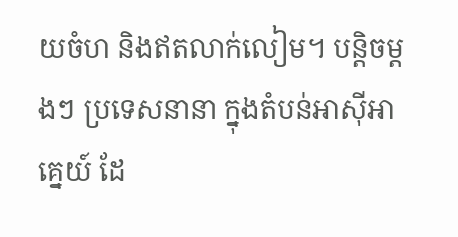យចំហ និងឥតលាក់លៀម។ បន្តិចម្តងៗ ប្រទេសនានា ក្នុងតំបន់អាស៊ីអាគ្នេយ៍ ដែ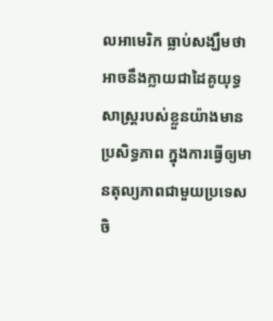លអាមេរិក ធ្លាប់សង្ឃឹមថា អាចនឹងក្លាយជាដៃគូយុទ្ធសាស្ត្ររបស់ខ្លួនយ៉ាងមានប្រសិទ្ធភាព ក្នុងការធ្វើឲ្យមានតុល្យភាពជាមួយប្រទេសចិ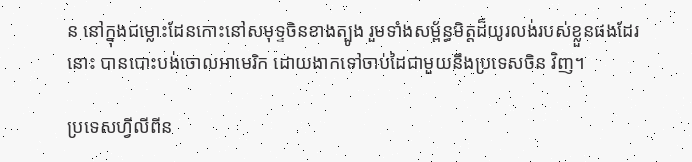ន នៅក្នុងជម្លោះដែនកោះនៅសមុទ្ទចិនខាងត្បូង រួមទាំងសម្ព័ន្ធមិត្តដ៏យូរលង់របស់ខ្លួនផងដែរនោះ បានបោះបង់ចោលអាមេរិក ដោយងាកទៅចាប់ដៃជាមួយនឹងប្រទេសចិន វិញ។

ប្រទេសហ្វីលីពីន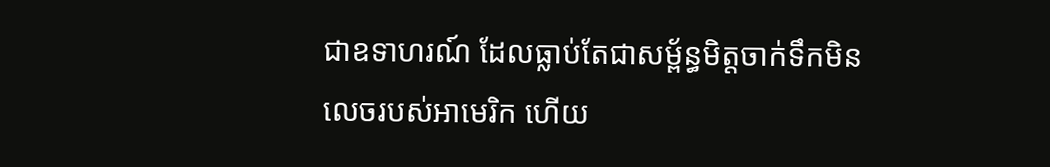ជាឧទាហរណ៍ ដែលធ្លាប់តែជាសម្ព័ន្ធមិត្តចាក់ទឹកមិនលេចរបស់អាមេរិក ហើយ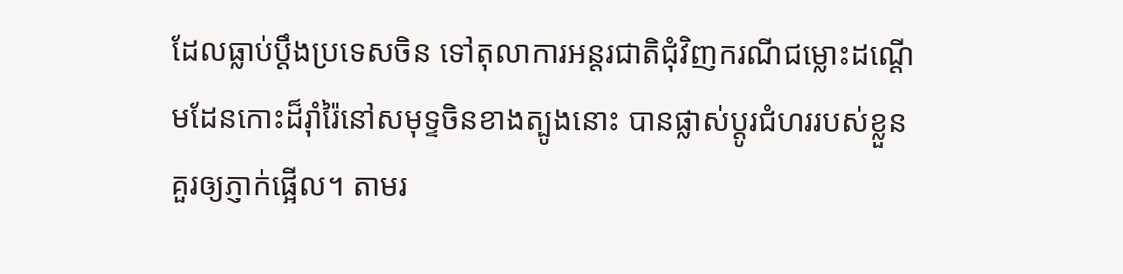ដែលធ្លាប់ប្ដឹងប្រទេសចិន ទៅតុលាការអន្តរជាតិជុំវិញករណីជម្លោះដណ្ដើមដែនកោះដ៏រ៉ាំរ៉ៃនៅសមុទ្ទចិនខាងត្បូងនោះ បានផ្លាស់ប្ដូរជំហររបស់ខ្លួនគួរឲ្យភ្ញាក់ផ្អើល។ តាមរ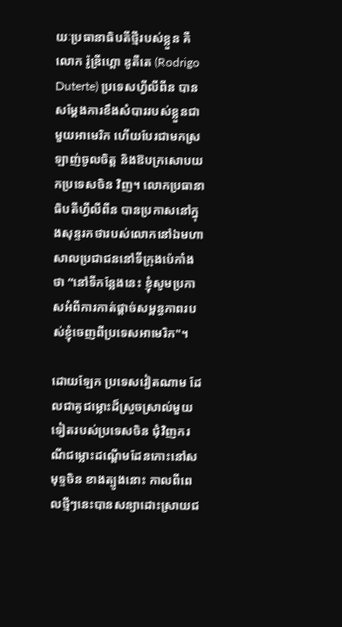យៈប្រធានាធិបតីថ្មីរបស់ខ្លួន គឺលោក រ៉ូឌ្រីហ្គោ ឌូតឺតេ (Rodrigo Duterte) ប្រទេសហ្វីលីពីន បានសម្ដែងការខឹងសំបាររបស់ខ្លួនជាមួយអាមេរិក ហើយបែរជាមកស្រឡាញ់ចូលចិត្ត និងឱបក្រសោបយកប្រទេសចិន វិញ។ លោកប្រធានាធិបតីហ្វីលីពីន បានប្រកាសនៅក្នុងសុន្ទរកថារបស់លោកនៅឯមហាសាលប្រជាជននៅទីក្រុងប៉េកាំង ថា “នៅទីកន្លែងនេះ ខ្ញុំសូមប្រកាសអំពីការកាត់ផ្ដាច់សម្ពន្ធភាពរបស់ខ្ញុំចេញពីប្រទេសអាមេរិក"។

ដោយឡែក ប្រទេសវៀតណាម ដែលជាគូជម្លោះដ៏ស្រួចស្រាល់មួយទៀតរបស់ប្រទេសចិន ជុំវិញករណីជម្លោះដណ្ដើមដែនកោះនៅសមុទ្ទចិន ខាងត្បូងនោះ កាលពីពេលថ្មីៗនេះបានសន្យាដោះស្រាយជ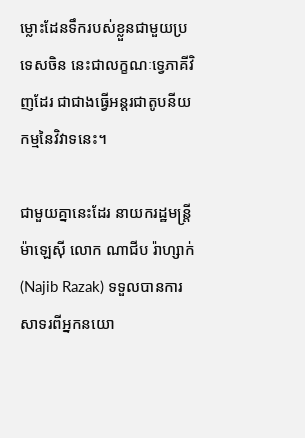ម្លោះដែនទឹករបស់ខ្លួនជាមួយប្រទេសចិន នេះជាលក្ខណៈទ្វេភាគីវិញដែរ ជាជាងធ្វើអន្តរជាតូបនីយកម្មនៃវិវាទនេះ។

ជាមួយគ្នានេះដែរ នាយករដ្ឋមន្ត្រីម៉ាឡេស៊ី លោក ណាជីប រ៉ាហ្សាក់ (Najib Razak) ទទួលបានការសាទរពីអ្នកនយោ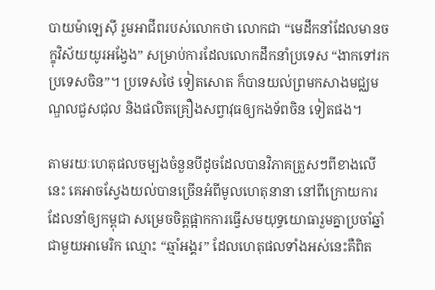បាយម៉ាឡេស៊ី រួមអាជីពរបស់លោកថា លោកជា “មេដឹកនាំដែលមានចក្ខុវិស័យយូរអង្វែង” សម្រាប់ការដែលលោកដឹកនាំប្រទេស “ងាកទៅរកប្រទេសចិន”។ ប្រទេសថៃ ទៀតសោត ក៏បានយល់ព្រមកសាងមជ្ឈមណ្ឌលជួសជុល និងផលិតគ្រឿងសព្វាវុធឲ្យកងទ័ពចិន ទៀតផង។

តាមរយៈហេតុផលចម្បងចំនួនបីដូចដែលបានវិភាគត្រួសៗពីខាងលើនេះ គេអាចស្វែងយល់បានច្រើនអំពីមូលហេតុនានា នៅពីក្រោយការដែលនាំឲ្យកម្ពុជា សម្រេចចិត្តផ្អាកការធ្វើសមយុទ្ធយោធារួមគ្នាប្រចាំឆ្នាំជាមួយអាមេរិក ឈ្មោះ “ឆ្មាំអង្គរ” ដែលហេតុផលទាំងអស់នេះគឺពិត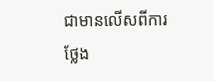ជាមានលើសពីការថ្លែង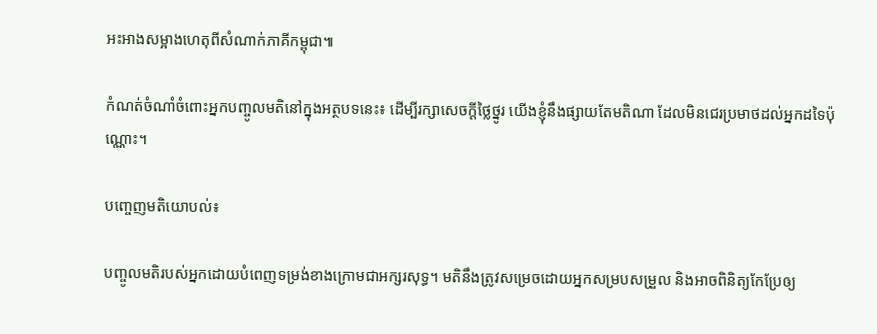អះអាងសម្អាងហេតុពីសំណាក់ភាគីកម្ពុជា៕

កំណត់ចំណាំចំពោះអ្នកបញ្ចូលមតិនៅក្នុងអត្ថបទនេះ៖ ដើម្បីរក្សាសេចក្ដីថ្លៃថ្នូរ យើងខ្ញុំនឹងផ្សាយតែមតិណា ដែលមិនជេរប្រមាថដល់អ្នកដទៃប៉ុណ្ណោះ។

បញ្ចេញមតិយោបល់៖

បញ្ចូលមតិរបស់អ្នកដោយបំពេញទម្រង់ខាងក្រោមជាអក្សរសុទ្ធ។ មតិនឹងត្រូវសម្រេចដោយអ្នកសម្របសម្រួល និងអាចពិនិត្យកែប្រែឲ្យ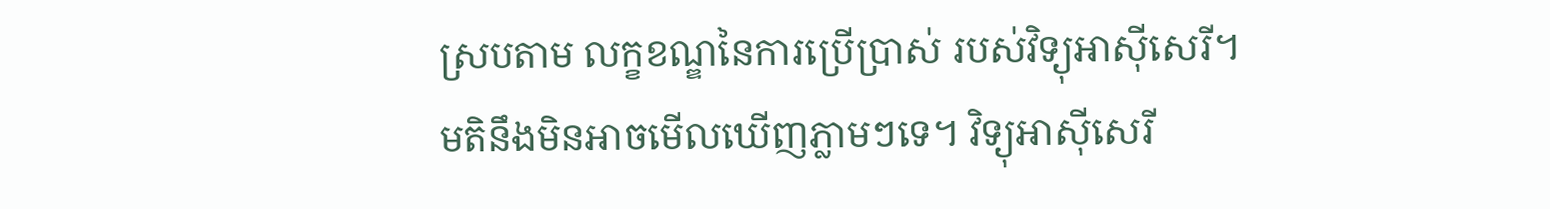ស្របតាម លក្ខខណ្ឌនៃការប្រើប្រាស់ របស់វិទ្យុអាស៊ីសេរី។ មតិនឹងមិនអាចមើលឃើញភ្លាមៗទេ។ វិទ្យុអាស៊ីសេរី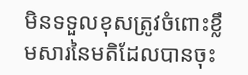មិនទទួលខុសត្រូវចំពោះខ្លឹមសារនៃមតិដែលបានចុះ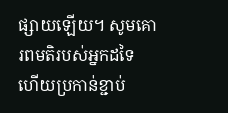ផ្សាយឡើយ។ សូមគោរពមតិរបស់អ្នកដទៃ ហើយប្រកាន់ខ្ជាប់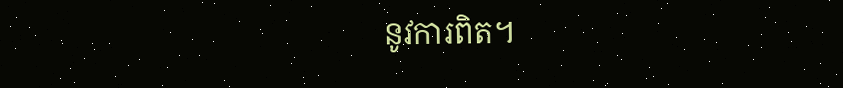នូវការពិត។